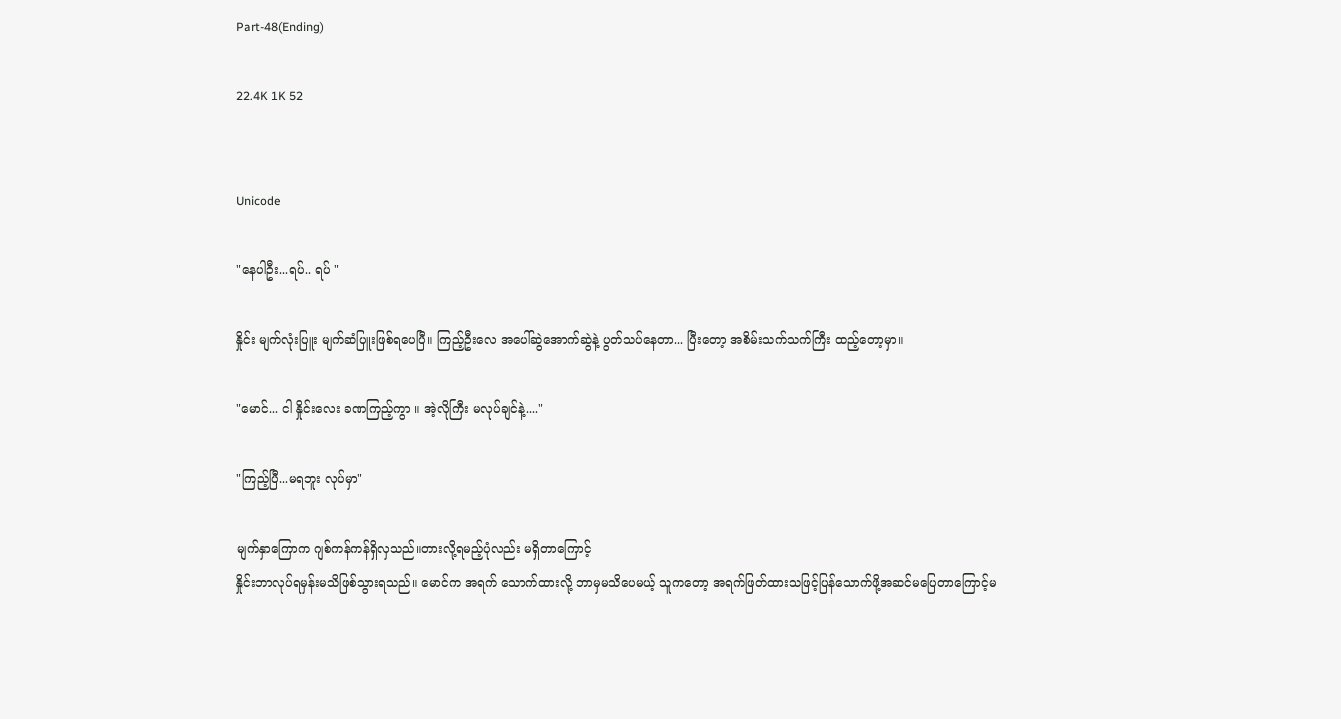Part-48(Ending)

22.4K 1K 52


Unicode

"နေပါဦး...ရပ်.. ရပ် "

နှိုင်း မျက်လုံးပြူး မျက်ဆံပြူးဖြစ်ရပေပြီ။ ကြည့်ဦးလေ အပေါ်ဆွဲအောက်ဆွဲနဲ့ ပွတ်သပ်နေတာ... ပြီးတော့ အစိမ်းသက်သက်ကြီး ထည့်တော့မှာ။

"မောင်... ငါ နှိုင်းလေး ခဏကြည့်ကွာ ။ အဲ့လိုကြီး မလုပ်ချင်နဲ့...."

"ကြည့်ပြီ...မရဘူး လုပ်မှာ"

မျက်နှာကြောက ဂျစ်ကန်ကန်ရှိလှသည်။တားလို့ရမည့်ပုံလည်း မရှိတာကြောင့်
နှိုင်းဘာလုပ်ရမှန်းမသိဖြစ်သွားရသည်။ မောင်က အရက် သောက်ထားလို့ ဘာမှမသိပေမယ့် သူကတော့ အရက်ဖြတ်ထားသဖြင့်ပြန်သောက်ဖို့အဆင်မပြေတာကြောင့်မ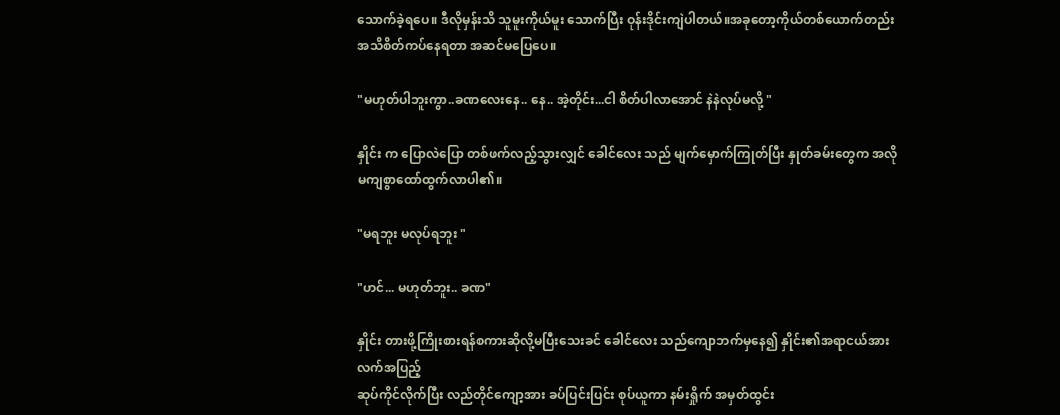သောက်ခဲ့ရပေ။ ဒီလိုမှန်းသိ သူမူးကိုယ်မူး သောက်ပြီး ဝုန်းဒိုင်းကျဲပါတယ်။အခုတော့ကိုယ်တစ်ယောက်တည်းအသိစိတ်ကပ်နေရတာ အဆင်မပြေပေ။

"မဟုတ်ပါဘူးကွာ..ခဏလေးနေ.. နေ.. အဲ့တိုင်း...ငါ စိတ်ပါလာအောင် နဲနဲလုပ်မလို့ "

နှိုင်း က ပြောလဲပြော တစ်ဖက်လည့်သွားလျှင် ခေါင်လေး သည် မျက်မှောက်ကြုတ်ပြီး နှုတ်ခမ်းတွေက အလိုမကျစွာထော်ထွက်လာပါ၏။

"မရဘူး မလုပ်ရဘူး "

"ဟင်... မဟုတ်ဘူး.. ခဏ"

နှိုင်း တားဖို့ကြိုးစားရန်စကားဆိုလို့မပြီးသေးခင် ခေါင်လေး သည်ကျောဘက်မှနေ၍ နှိုင်း၏အရာငယ်အား လက်အပြည့်
ဆုပ်ကိုင်လိုက်ပြီး လည်တိုင်ကျော့အား ခပ်ပြင်းပြင်း စုပ်ယူကာ နမ်းရှိုက် အမှတ်ထွင်း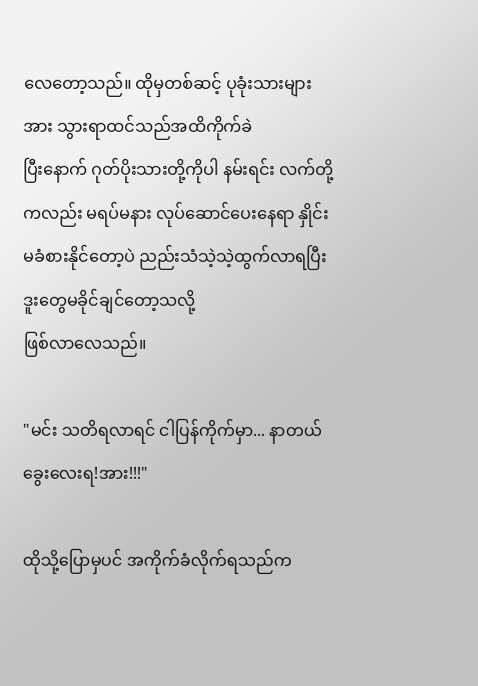လေတော့သည်။ ထိုမှတစ်ဆင့် ပုခုံးသားများအား သွားရာထင်သည်အထိကိုက်ခဲ
ပြီးနောက် ဂုတ်ပိုးသားတို့ကိုပါ နမ်းရင်း လက်တို့ကလည်း မရပ်မနား လုပ်ဆောင်ပေးနေရာ နှိုင်း မခံစားနိုင်တော့ပဲ ညည်းသံသဲ့သဲ့ထွက်လာရပြီး ဒူးတွေမခိုင်ချင်တော့သလို့
ဖြစ်လာလေသည်။

"မင်း သတိရလာရင် ငါပြန်ကိုက်မှာ... နာတယ် ခွေးလေးရ!အား!!!"

ထိုသို့ပြောမှပင် အကိုက်ခံလိုက်ရသည်က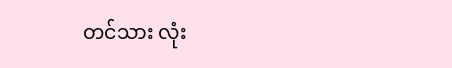တင်သား လုံး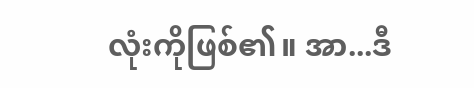လုံးကိုဖြစ်၏။ အာ...ဒီ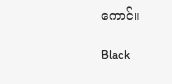ကောင်။

Black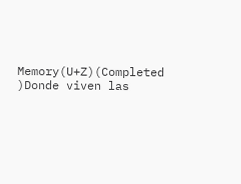Memory(U+Z)(Completed )Donde viven las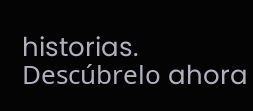historias. Descúbrelo ahora